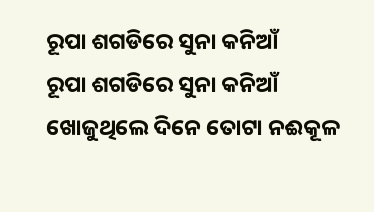ରୂପା ଶଗଡିରେ ସୁନା କନିଆଁ
ରୂପା ଶଗଡିରେ ସୁନା କନିଆଁ
ଖୋଜୁଥିଲେ ଦିନେ ତୋଟା ନଈକୂଳ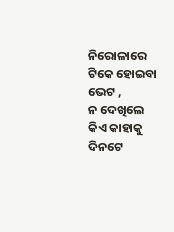ନିରୋଳାରେ ଟିକେ ହୋଇବା ଭେଟ ,
ନ ଦେଖିଲେ କିଏ କାହାକୁ ଦିନଟେ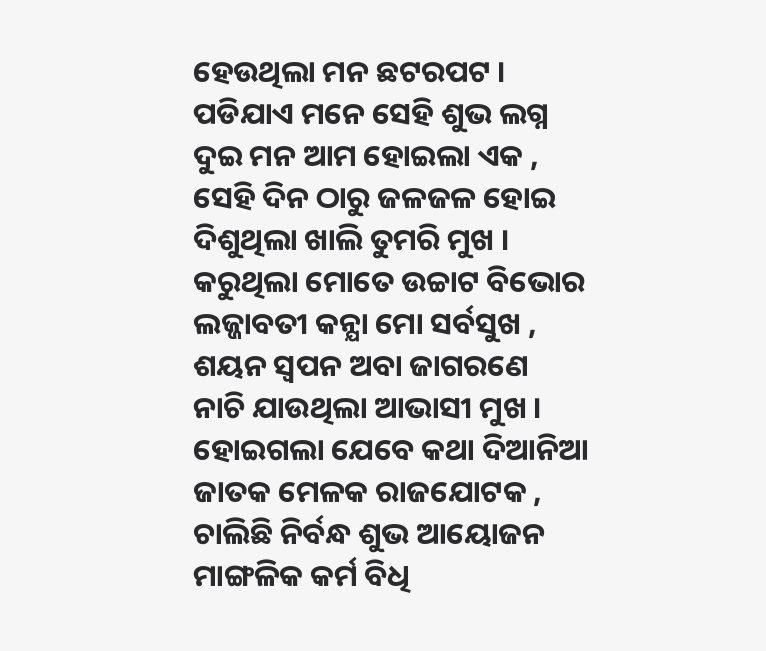ହେଉଥିଲା ମନ ଛଟରପଟ ।
ପଡିଯାଏ ମନେ ସେହି ଶୁଭ ଲଗ୍ନ
ଦୁଇ ମନ ଆମ ହୋଇଲା ଏକ ,
ସେହି ଦିନ ଠାରୁ ଜଳଜଳ ହୋଇ
ଦିଶୁଥିଲା ଖାଲି ତୁମରି ମୁଖ ।
କରୁଥିଲା ମୋତେ ଉଚ୍ଚାଟ ବିଭୋର
ଲଜ୍ଜାବତୀ କନ୍ଯା ମୋ ସର୍ବସୁଖ ,
ଶୟନ ସ୍ବପନ ଅବା ଜାଗରଣେ
ନାଚି ଯାଉଥିଲା ଆଭାସୀ ମୁଖ ।
ହୋଇଗଲା ଯେବେ କଥା ଦିଆନିଆ
ଜାତକ ମେଳକ ରାଜଯୋଟକ ,
ଚାଲିଛି ନିର୍ବନ୍ଧ ଶୁଭ ଆୟୋଜନ
ମାଙ୍ଗଳିକ କର୍ମ ବିଧି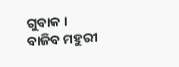ଗୁବାକ ।
ବାଜିବ ମହୁରୀ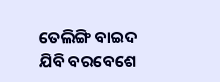ତେଲିଙ୍ଗି ବାଇଦ
ଯିବି ବରବେଶେ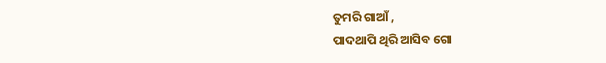ତୁମରି ଗାଆଁ ,
ପାଦଥାପି ଥିରି ଆସିବ ଗୋ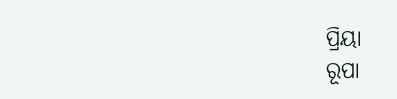ପ୍ରିୟା
ରୂପା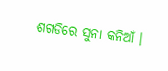ଶଗଡିରେ ସୁନା କନିଆଁ ।